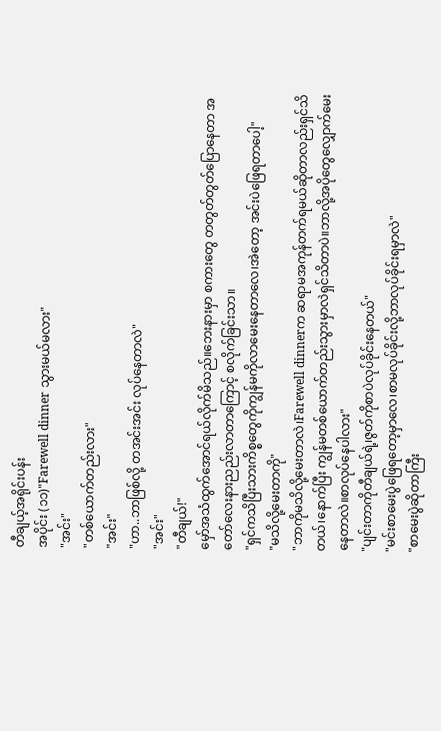တီချယ့်အရိုင်းပန်း
အပိုင်း (၁၁)"Farewell dinner သွားမယ်မလား"
"အင်း"
"တစ်ယောက်တည်းလား"
"အင်း"
"ဟာ..ဘာဖြစ်လို့ တအင်းအင်း လုပ်နေတာလဲ"
"အင်း"
"တီချယ်!"
မှော်အသံထွက်အောင်ရယ်လိုက်မိသည်။ဘေးနားမှာ စကားတွေ တတွတ်တွတ်ပြောနေတာ အတော်လေးနားညည်းလာတာကြောင့် စလိုက်ခြင်းသာ။
"ရှင်ကသိပြီးသားကိစ္စတွေကိုကျွန်မကိုလာမေးနေတာလေ၊အဲတော့ အင်းပဲဖြေရတာပေါ့"
"မသိလို့မေးတာကို"
"ဘာကိုမသိလို့မေးတာလဲ၊Farewell dinnerက ဆရာမအကုန်တက်ရမယ်ဆိုတာလည်းရှင်သိတယ်၊နောက်ပြီး ကျွန်မတစ်ယောက်တည်းသွားမှာလဲရှင်သိတာပဲ။ဘာလို့အပိုတွေလျှောက်မေးနေတာလဲ။စာလုပ်နေပါလား"
"ပျင်းတာကိုတီချယ်ရဲ့၊ဇွတ်ကိုစာပဲလုပ်ခိုင်းနေတယ်"
"မင်းစာမေးပွဲဖြေရတော့မှာလေ၊စာမလုပ်ခိုင်းလို့ဘာလုပ်ခိုင်းရမှာလဲ"
"စာမေးပွဲဆိုတာကြီး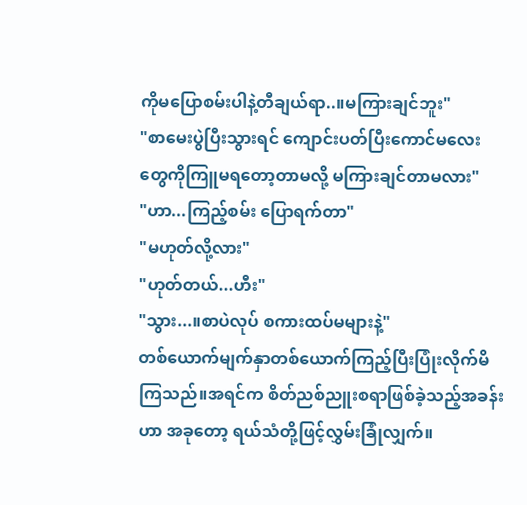ကိုမပြောစမ်းပါနဲ့တီချယ်ရာ..။မကြားချင်ဘူး"
"စာမေးပွဲပြီးသွားရင် ကျောင်းပတ်ပြီးကောင်မလေးတွေကိုကြူမရတော့တာမလို့ မကြားချင်တာမလား"
"ဟာ...ကြည့်စမ်း ပြောရက်တာ"
"မဟုတ်လို့လား"
"ဟုတ်တယ်...ဟီး"
"သွား...။စာပဲလုပ် စကားထပ်မများနဲ့"
တစ်ယောက်မျက်နှာတစ်ယောက်ကြည့်ပြီးပြုံးလိုက်မိကြသည်။အရင်က စိတ်ညစ်ညူးစရာဖြစ်ခဲ့သည့်အခန်းဟာ အခုတော့ ရယ်သံတို့ဖြင့်လွှမ်းခြုံလျှက်။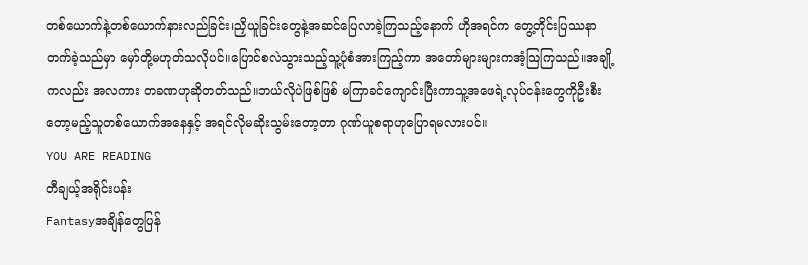တစ်ယောက်နဲ့တစ်ယောက်နားလည်ခြင်း၊ညှိယူခြင်းတွေနဲ့အဆင်ပြေလာခဲ့ကြသည့်နောက် ဟိုအရင်က တွေ့တိုင်းပြဿနာတက်ခဲ့သည်မှာ မှော်တို့မဟုတ်သလိုပင်။ပြောင်စလဲသွားသည့်သူ့ပုံစံအားကြည့်ကာ အတော်များများကအံ့သြကြသည်။အချို့ကလည်း အလကား တခဏဟုဆိုတတ်သည်။ဘယ်လိုပဲဖြစ်ဖြစ် မကြာခင်ကျောင်းပြီးကာသူ့အဖေရဲ့လုပ်ငန်းတွေကိုဦးစီးတော့မည့်သူတစ်ယောက်အနေနှင့် အရင်လိုမဆိုးသွမ်းတော့တာ ဂုဏ်ယူစရာဟုပြောရမလားပင်။
YOU ARE READING
တီချယ့်အရိုင်းပန်း
Fantasyအချိန်တွေပြန်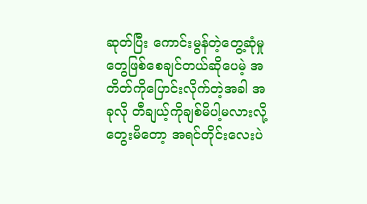ဆုတ်ပြီး ကောင်းမွန်တဲ့တွေ့ဆုံမှုတွေဖြစ်စေချင်တယ်ဆိုပေမဲ့ အတိတ်ကိုပြောင်းလိုက်တဲ့အခါ အခုလို တီချယ့်ကိုချစ်မိပါ့မလားလို့တွေးမိတော့ အရင်တိုင်းလေးပဲ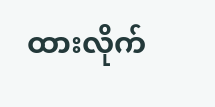ထားလိုက်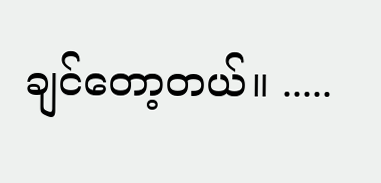ချင်တော့တယ်။ .....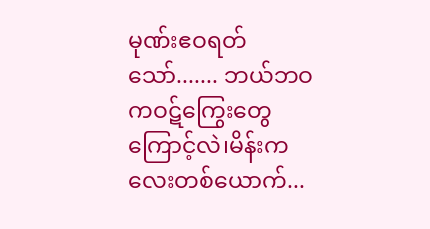မုဏ်းဧဝရတ်သော်....... ဘယ်ဘဝကဝဋ်ကြွေးတွေကြောင့်လဲ၊မိန်းကလေးတစ်ယောက်...